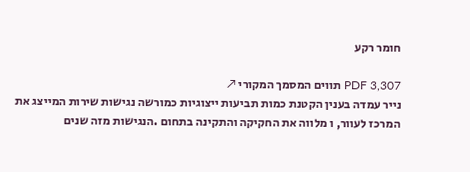חומר רקע

PDF 3,307 תווים המסמך המקורי ↗
נייר עמדה בענין הקטנת כמות תביעות ייצוגיות כמורשה נגישות שירות המייצג את המרכז לעוור, ו מלווה את החקיקה והתקינה בתחום .הנגישות מזה שנים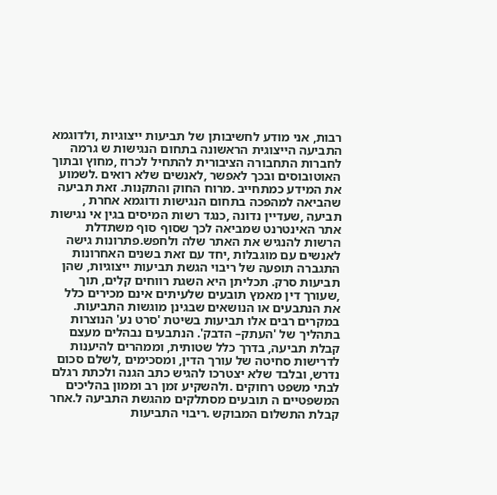רבות, אני מודע לחשיבותן של תביעות ייצוגיות ,ולדוגמא התביעה הייצוגית הראשונה בתחום הנגישות ש גרמה לחברות התחבורה הציבורית להתחיל לכרוז ,מחוץ ובתוך האוטובוסים ובכך לאפשר ,לאנשים שלא רואים .לשמוע את המידע כמתחייב .מרוח החוק והתקנות. זאת תביעה שהביאה למהפכה בתחום הנגישות ודוגמא אחרת , תביעה ,שעדיין נדונה ,כנגד רשות המיסים בגין אי נגישות אתר האינטרנט שמביאה לכך שסוף סוף משתדלת הרשות להנגיש את האתר שלה ולחפש.פתרונות גישה לאנשים עם מוגבלות ,יחד עם זאת בשנים האחרונות התגברה תופעה של ריבוי הגשת תביעות ייצוגיות, שהן תביעות סרק. תכליתן היא השגת רווחים קלים, תוך ,שעורך דין מאמץ תובעים שלעיתים אינם מכירים כלל את הנתבעים או הנושאים שבגינן מוגשות התביעות. במקרים רבים אלו תביעות בשיטת 'סרט נע' הנוצרות בתהליך של 'העתק– הדבק'. הנתבעים נבהלים מעצם קבלת תביעה, בדרך כלל שטותית, וממהרים להיענות לדרישות סחיטה של עורך הדין, ומסכימים ,לשלם סכום נדרש, ובלבד שלא יצטרכו להגיש כתב הגנה ולכתת רגלם לבתי משפט רחוקים .ולהשקיע זמן רב וממון בהליכים המשפטיים ה תובעים מסתלקים מהגשת התביעה ל.אחר קבלת התשלום המבוקש .ריבוי התביעות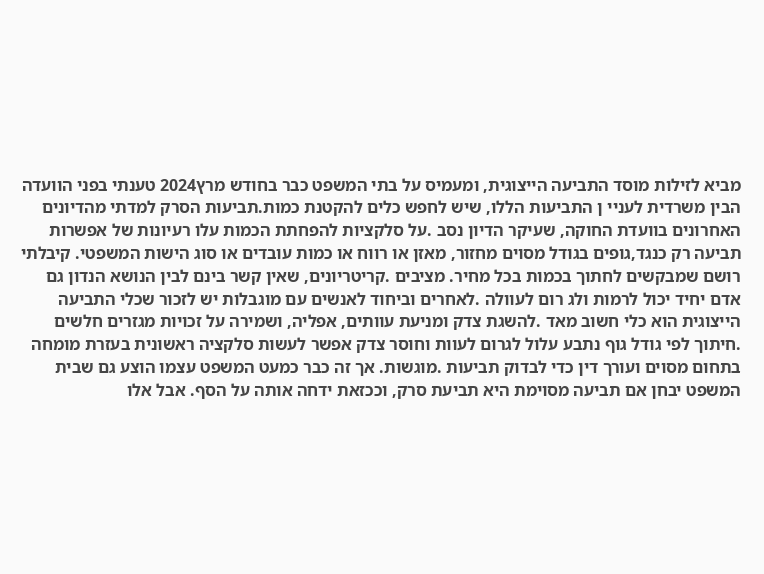מביא לזילות מוסד התביעה הייצוגית, ומעמיס על בתי המשפט כבר בחודש מרץ2024 טענתי בפני הוועדה הבין משרדית לעניי ן התביעות הללו, שיש לחפש כלים להקטנת כמות.תביעות הסרק למדתי מהדיונים האחרונים בוועדת החוקה, שעיקר הדיון נסב .על סלקציות להפחתת הכמות עלו רעיונות של אפשרות תביעה רק כנגד,גופים בגודל מסוים מחזור, מאזן או רווח או כמות עובדים או סוג הישות המשפטי. קיבלתי רושם שמבקשים לחתוך בכמות בכל מחיר. מציבים .קריטריונים, שאין קשר בינם לבין הנושא הנדון גם אדם יחיד יכול לרמות ולג רום לעוולה .לאחרים וביחוד לאנשים עם מוגבלות יש לזכור שכלי התביעה הייצוגית הוא כלי חשוב מאד .להשגת צדק ומניעת עוותים, אפליה, ושמירה על זכויות מגזרים חלשים .חיתוך לפי גודל גוף נתבע עלול לגרום לעוות וחוסר צדק אפשר לעשות סלקציה ראשונית בעזרת מומחה בתחום מסוים ועורך דין כדי לבדוק תביעות .מוגשות. אך זה כבר כמעט המשפט עצמו הוצע גם שבית המשפט יבחן אם תביעה מסוימת היא תביעת סרק, וככזאת ידחה אותה על הסף. אבל אלו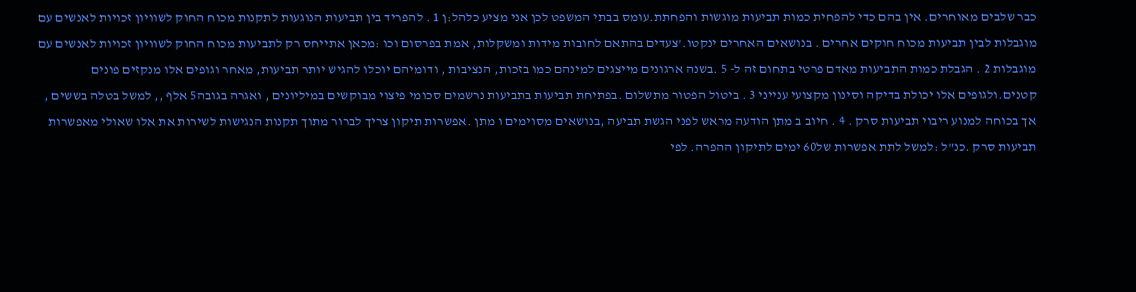כבר שלבים מאוחרים. אין בהם כדי להפחית כמות תביעות מוגשות והפחתת.עומס בבתי המשפט לכן אני מציע כלהל:ן 1 . להפריד בין תביעות הנוגעות לתקנות מכוח החוק לשוויון זכויות לאנשים עם מוגבלות לבין תביעות מכוח חוקים אחרים . בנושאים האחרים ינקטו.'צעדים בהתאם לחובות מידות ומשקלות, אמת בפרסום וכו :מכאן אתייחס רק לתביעות מכוח החוק לשוויון זכויות לאנשים עם מוגבלות 2 . הגבלת כמות התביעות מאדם פרטי בתחום זה ל- 5 .בשנה ארגונים מייצגים למינהם כמו בזכות, הנציבות , ודומיהם יוכלו להגיש יותר תביעות, מאחר וגופים אלו מנקזים פונים קטנים.ולגופים אלו יכולת בדיקה וסינון מקצועי ענייני 3 . ביטול הפטור מתשלום .בפתיחת תביעות בתביעות נרשמים סכומי פיצוי מבוקשים במיליונים , ואגרה בגובה5 אלף ,, למשל בטלה בששים , אך בכוחה למנוע ריבוי תביעות סרק . 4 . חיוב ב מתן הודעה מראש לפני הגשת תביעה ,בנושאים מסוימים ו מתן .אפשרות תיקון צריך לברור מתוך תקנות הנגישות לשירות את אלו שאולי מאפשרות תביעות סרק .כנ"ל :למשל לתת אפשרות של60 ימים לתיקון ההפרה. לפי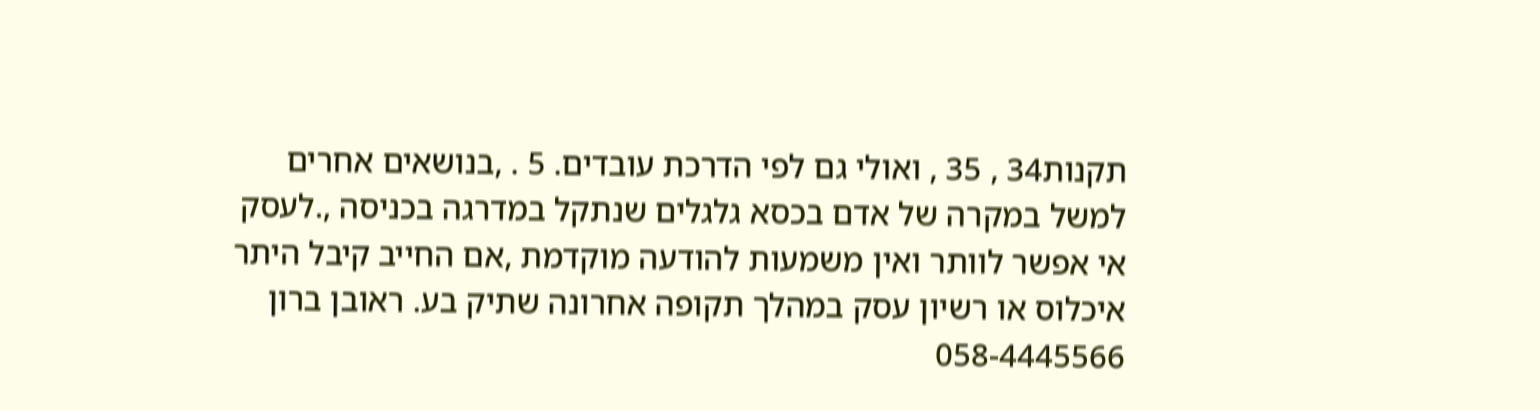תקנות34 , 35 , ואולי גם לפי הדרכת עובדים. 5 . ,בנושאים אחרים למשל במקרה של אדם בכסא גלגלים שנתקל במדרגה בכניסה ,.לעסק אי אפשר לוותר ואין משמעות להודעה מוקדמת ,אם החייב קיבל היתר איכלוס או רשיון עסק במהלך תקופה אחרונה שתיק בע. ראובן ברון 058-4445566